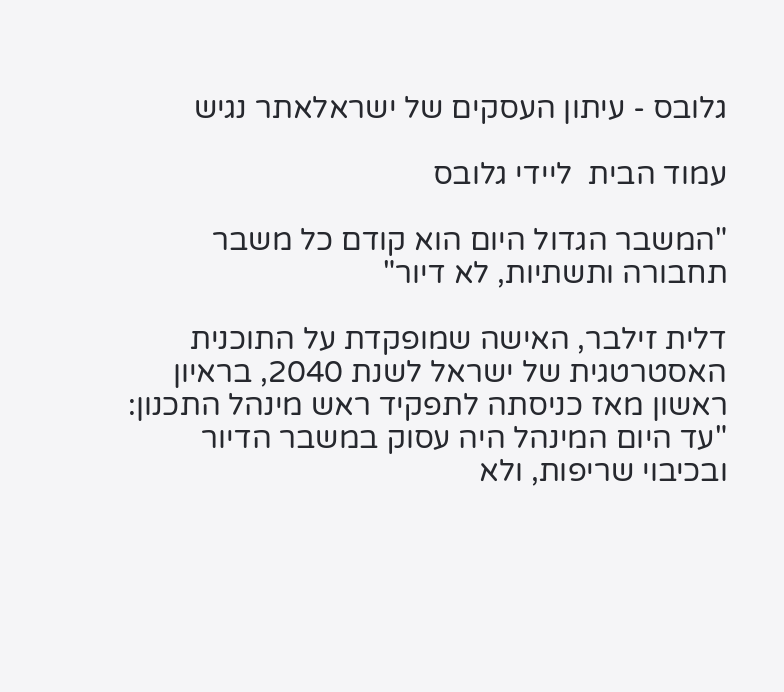גלובס - עיתון העסקים של ישראלאתר נגיש

עמוד הבית  ליידי גלובס

"המשבר הגדול היום הוא קודם כל משבר תחבורה ותשתיות, לא דיור"

דלית זילבר, האישה שמופקדת על התוכנית האסטרטגית של ישראל לשנת 2040, בראיון ראשון מאז כניסתה לתפקיד ראש מינהל התכנון: "עד היום המינהל היה עסוק במשבר הדיור ובכיבוי שריפות, ולא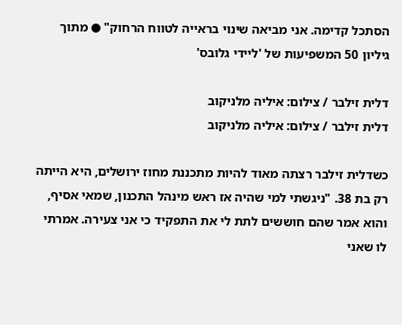הסתכל קדימה. אני מביאה שינוי בראייה לטווח הרחוק" ● מתוך גיליון 50 המשפיעות של 'ליידי גלובס'

דלית זילבר / צילום: איליה מלניקוב
דלית זילבר / צילום: איליה מלניקוב

כשדלית זילבר רצתה מאוד להיות מתכננת מחוז ירושלים, היא הייתה רק בת 38. "ניגשתי למי שהיה אז ראש מינהל התכנון, שמאי אסיף, והוא אמר שהם חוששים לתת לי את התפקיד כי אני צעירה. אמרתי לו שאני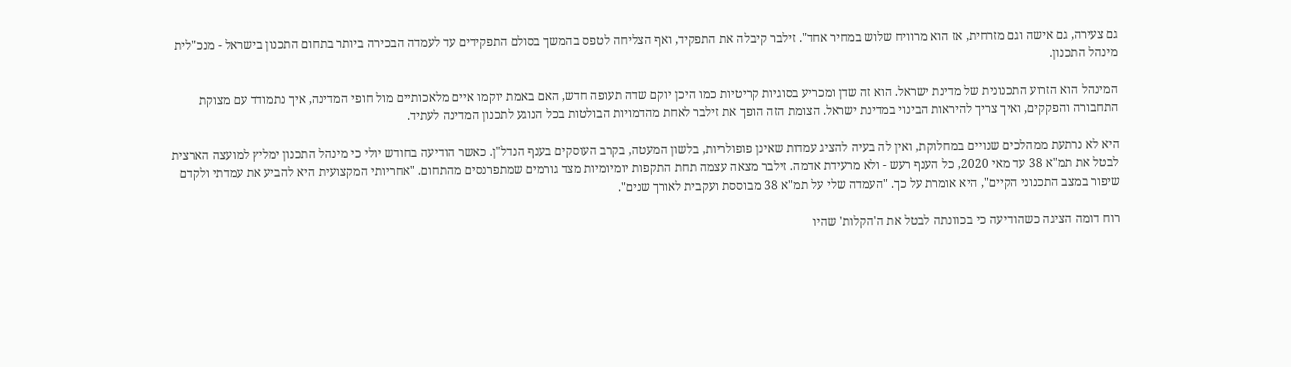גם צעירה, גם אישה וגם מזרחית, אז הוא מרוויח שלוש במחיר אחד". זילבר קיבלה את התפקיד, ואף הצליחה לטפס בהמשך בסולם התפקידים עד לעמדה הבכירה ביותר בתחום התכנון בישראל - מנכ"לית מינהל התכנון.

המינהל הוא הזרוע התכנונית של מדינת ישראל. הוא זה שדן ומכריע בסוגיות קריטיות כמו היכן יוקם שדה תעופה חדש, האם באמת יוקמו איים מלאכותיים מול חופי המדינה, איך נתמודד עם מצוקת התחבורה והפקקים, ואיך צריך להיראות הבינוי במדינת ישראל. הצומת הזה הופך את זילבר לאחת מהדמויות הבולטות בכל הנוגע לתכנון המדינה לעתיד.

היא לא נרתעת ממהלכים שנויים במחלוקת, ואין לה בעיה להציג עמדות שאינן פופולריות, בלשון המעטה, בקרב העוסקים בענף הנדל"ן. כאשר הודיעה בחודש יולי כי מינהל התכנון ימליץ למועצה הארצית לבטל את תמ"א 38 עד מאי 2020, כל הענף רעש - ולא מרעידת אדמה. זילבר מצאה עצמה תחת התקפות יומיומיות מצד גורמים שמתפרנסים מהתחום. "אחריותי המקצועית היא להביע את עמדתי ולקדם שיפור במצב התכנוני הקיים", היא אומרת על כך. "העמדה שלי על תמ"א 38 מבוססת ועקבית לאורך שנים".

רוח דומה הציגה כשהודיעה כי בכוונתה לבטל את ה'הקלות' שהיו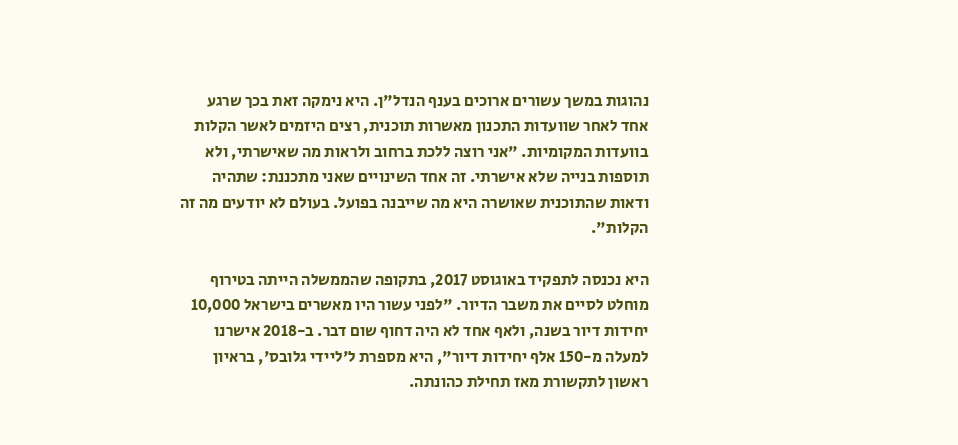נהוגות במשך עשורים ארוכים בענף הנדל"ן. היא נימקה זאת בכך שרגע אחד לאחר שוועדות התכנון מאשרות תוכנית, רצים היזמים לאשר הקלות בוועדות המקומיות. "אני רוצה ללכת ברחוב ולראות מה שאישרתי, ולא תוספות בנייה שלא אישרתי. זה אחד השינויים שאני מתכננת: שתהיה ודאות שהתוכנית שאושרה היא מה שייבנה בפועל. בעולם לא יודעים מה זה הקלות".

היא נכנסה לתפקיד באוגוסט 2017, בתקופה שהממשלה הייתה בטירוף מוחלט לסיים את משבר הדיור. "לפני עשור היו מאשרים בישראל 10,000 יחידות דיור בשנה, ולאף אחד לא היה דחוף שום דבר. ב-2018 אישרנו למעלה מ-150 אלף יחידות דיור", היא מספרת ל'ליידי גלובס', בראיון ראשון לתקשורת מאז תחילת כהונתה.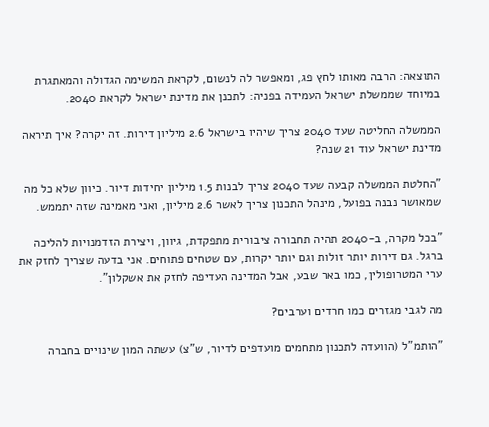התוצאה: הרבה מאותו לחץ פג, ומאפשר לה לנשום, לקראת המשימה הגדולה והמאתגרת במיוחד שממשלת ישראל העמידה בפניה: לתכנן את מדינת ישראל לקראת 2040.

הממשלה החליטה שעד 2040 צריך שיהיו בישראל 2.6 מיליון דירות. זה יקרה? איך תיראה מדינת ישראל עוד 21 שנה?

"החלטת הממשלה קבעה שעד 2040 צריך לבנות 1.5 מיליון יחידות דיור. כיוון שלא כל מה שמאושר נבנה בפועל, מינהל התכנון צריך לאשר 2.6 מיליון, ואני מאמינה שזה יתממש.

"בכל מקרה, ב-2040 תהיה תחבורה ציבורית מתפקדת, גיוון, ויצירת הזדמנויות להליכה ברגל. גם דירות יותר זולות וגם יותר יקרות, עם שטחים פתוחים. אני בדעה שצריך לחזק את ערי המטרופולין, כמו באר שבע, אבל המדינה העדיפה לחזק את אשקלון".

מה לגבי מגזרים כמו חרדים וערבים?

"הותמ"ל (הוועדה לתכנון מתחמים מועדפים לדיור, ש"צ) עשתה המון שינויים בחברה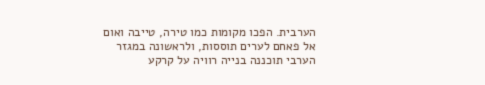הערבית. הפכו מקומות כמו טירה, טייבה ואום אל פאחם לערים תוססות, ולראשונה במגזר הערבי תוכננה בנייה רוויה על קרקע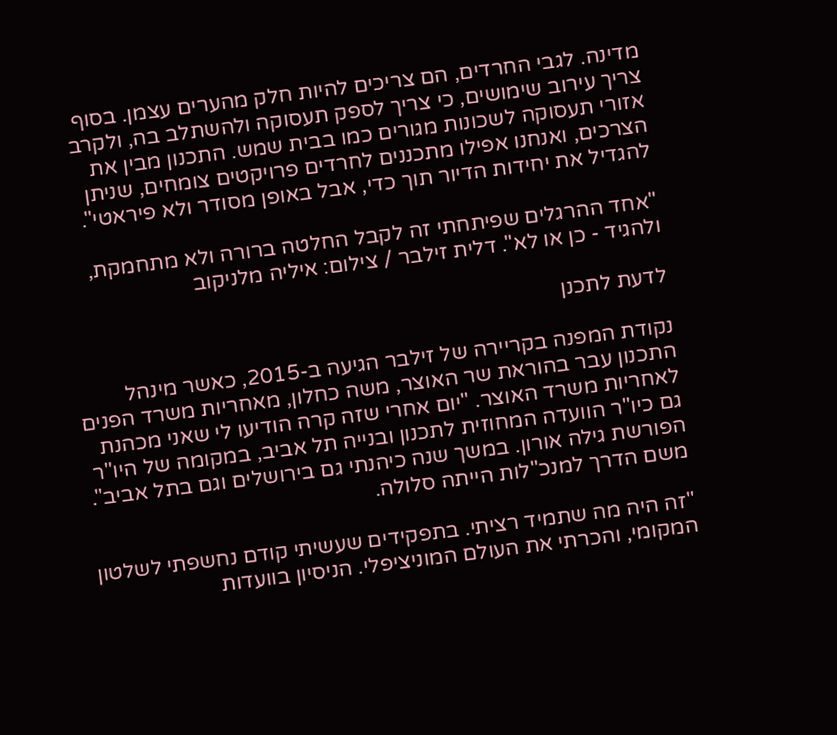מדינה. לגבי החרדים, הם צריכים להיות חלק מהערים עצמן. בסוף צריך עירוב שימושים, כי צריך לספק תעסוקה ולהשתלב בה, ולקרב אזורי תעסוקה לשכונות מגורים כמו בבית שמש. התכנון מבין את הצרכים, ואנחנו אפילו מתכננים לחרדים פרויקטים צומחים, שניתן להגדיל את יחידות הדיור תוך כדי, אבל באופן מסודר ולא פיראטי".

"אחד ההרגלים שפיתחתי זה לקבל החלטה ברורה ולא מתחמקת, ולהגיד - כן או לא". דלית זילבר / צילום: איליה מלניקוב

לדעת לתכנן

נקודת המפנה בקריירה של זילבר הגיעה ב-2015, כאשר מינהל התכנון עבר בהוראת שר האוצר, משה כחלון, מאחריות משרד הפנים לאחריות משרד האוצר. "יום אחרי שזה קרה הודיעו לי שאני מכהנת גם כיו"ר הוועדה המחוזית לתכנון ובנייה תל אביב, במקומה של היו"ר הפורשת גילה אורון. במשך שנה כיהנתי גם בירושלים וגם בתל אביב". משם הדרך למנכ"לות הייתה סלולה.

"זה היה מה שתמיד רציתי. בתפקידים שעשיתי קודם נחשפתי לשלטון המקומי, והכרתי את העולם המוניציפלי. הניסיון בוועדות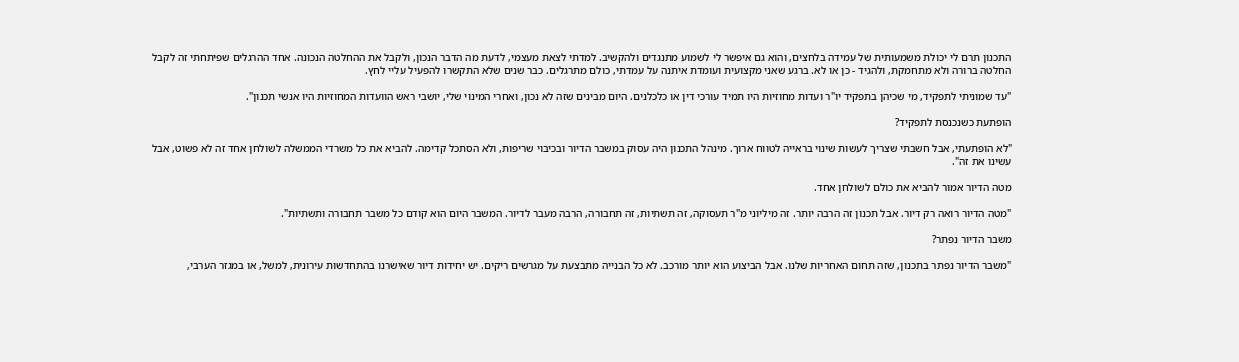התכנון תרם לי יכולת משמעותית של עמידה בלחצים, והוא גם איפשר לי לשמוע מתנגדים ולהקשיב. למדתי לצאת מעצמי, לדעת מה הדבר הנכון, ולקבל את ההחלטה הנכונה. אחד ההרגלים שפיתחתי זה לקבל החלטה ברורה ולא מתחמקת, ולהגיד - כן או לא. ברגע שאני מקצועית ועומדת איתנה על עמדתי, כולם מתרגלים. כבר שנים שלא התקשרו להפעיל עליי לחץ.

"עד שמוניתי לתפקיד, מי שכיהן בתפקיד יו"ר ועדות מחוזיות היו תמיד עורכי דין או כלכלנים. היום מבינים שזה לא נכון, ואחרי המינוי שלי, יושבי ראש הוועדות המחוזיות היו אנשי תכנון".

הופתעת כשנכנסת לתפקיד?

"לא הופתעתי, אבל חשבתי שצריך לעשות שינוי בראייה לטווח ארוך. מינהל התכנון היה עסוק במשבר הדיור ובכיבוי שריפות, ולא הסתכל קדימה. להביא את כל משרדי הממשלה לשולחן אחד זה לא פשוט, אבל עשינו את זה".

מטה הדיור אמור להביא את כולם לשולחן אחד.

"מטה הדיור רואה רק דיור. אבל תכנון זה הרבה יותר. זה מיליוני מ"ר תעסוקה, זה תשתיות, זה תחבורה, הרבה מעבר לדיור. המשבר היום הוא קודם כל משבר תחבורה ותשתיות".

משבר הדיור נפתר?

"משבר הדיור נפתר בתכנון, שזה תחום האחריות שלנו. אבל הביצוע הוא יותר מורכב. לא כל הבנייה מתבצעת על מגרשים ריקים. יש יחידות דיור שאישרנו בהתחדשות עירונית, למשל, או במגזר הערבי,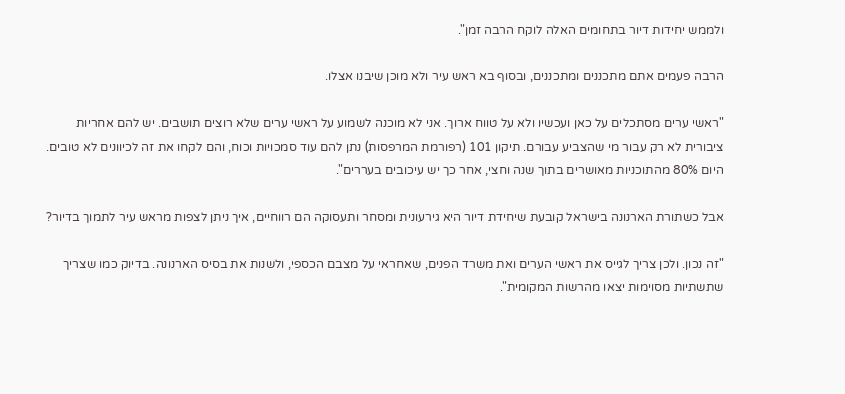ולממש יחידות דיור בתחומים האלה לוקח הרבה זמן".

הרבה פעמים אתם מתכננים ומתכננים, ובסוף בא ראש עיר ולא מוכן שיבנו אצלו.

"ראשי ערים מסתכלים על כאן ועכשיו ולא על טווח ארוך. אני לא מוכנה לשמוע על ראשי ערים שלא רוצים תושבים. יש להם אחריות ציבורית לא רק עבור מי שהצביע עבורם. תיקון 101 (רפורמת המרפסות) נתן להם עוד סמכויות וכוח, והם לקחו את זה לכיוונים לא טובים. היום 80% מהתוכניות מאושרים בתוך שנה וחצי, אחר כך יש עיכובים בעררים".

אבל כשתורת הארנונה בישראל קובעת שיחידת דיור היא גירעונית ומסחר ותעסוקה הם רווחיים, איך ניתן לצפות מראש עיר לתמוך בדיור?

"זה נכון. ולכן צריך לגייס את ראשי הערים ואת משרד הפנים, שאחראי על מצבם הכספי, ולשנות את בסיס הארנונה. בדיוק כמו שצריך שתשתיות מסוימות יצאו מהרשות המקומית".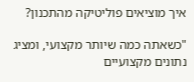איך מוציאים פוליטיקה מהתכנון?

"כשאתה כמה שיותר מקצועי, ומציג נתונים מקצועיים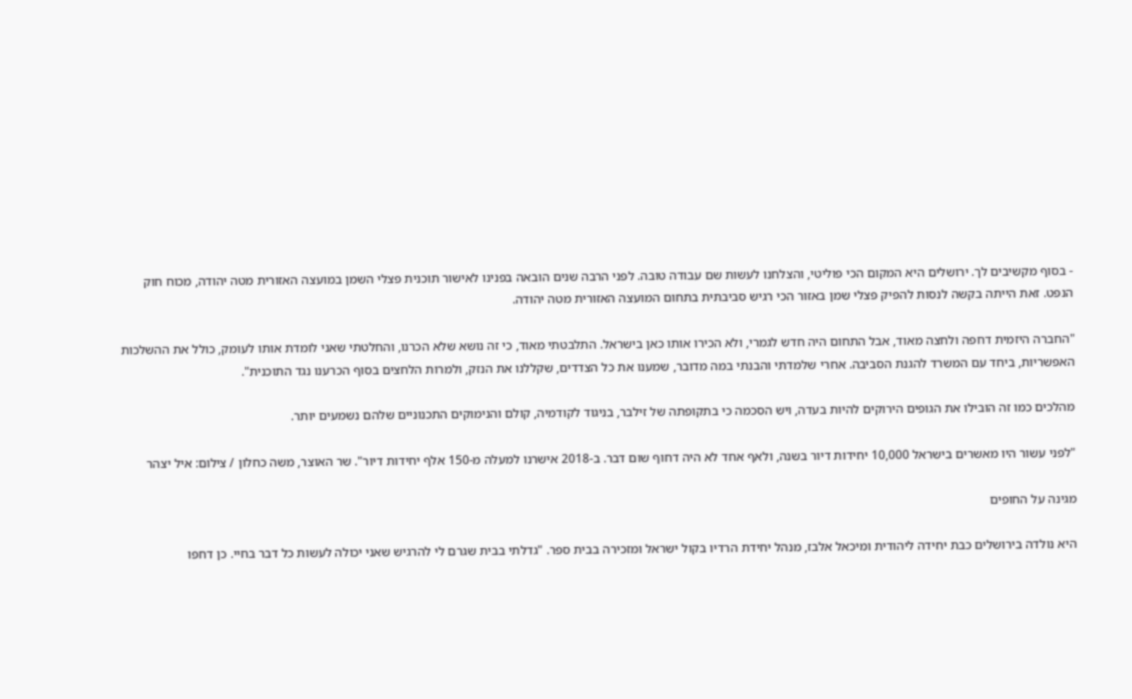- בסוף מקשיבים לך. ירושלים היא המקום הכי פוליטי, והצלחנו לעשות שם עבודה טובה. לפני הרבה שנים הובאה בפנינו לאישור תוכנית פצלי השמן במועצה האזורית מטה יהודה, מכוח חוק הנפט. זאת הייתה בקשה לנסות להפיק פצלי שמן באזור הכי רגיש סביבתית בתחום המועצה האזורית מטה יהודה.

"החברה היזמית דחפה ולחצה מאוד, אבל התחום היה חדש לגמרי, ולא הכירו אותו כאן בישראל. התלבטתי מאוד, כי זה נושא שלא הכרנו, והחלטתי שאני לומדת אותו לעומק, כולל את ההשלכות האפשריות, ביחד עם המשרד להגנת הסביבה. אחרי שלמדתי והבנתי במה מדובר, שמענו את כל הצדדים, שקללנו את הנזק, ולמרות הלחצים בסוף הכרענו נגד התוכנית".

מהלכים כמו זה הובילו את הגופים הירוקים להיות בעדה, ויש הסכמה כי בתקופתה של זילבר, בניגוד לקודמיה, קולם והנימוקים התכנוניים שלהם נשמעים יותר.

"לפני עשור היו מאשרים בישראל 10,000 יחידות דיור בשנה, ולאף אחד לא היה דחוף שום דבר. ב-2018 אישרנו למעלה מ-150 אלף יחידות דיור". שר האוצר, משה כחלון / צילום: איל יצהר

מגינה על החופים

היא נולדה בירושלים כבת יחידה ליהודית ומיכאל אלבז, מנהל יחידת הרדיו בקול ישראל ומזכירה בבית ספר. "גדלתי בבית שגרם לי להרגיש שאני יכולה לעשות כל דבר בחיי. כן דחפו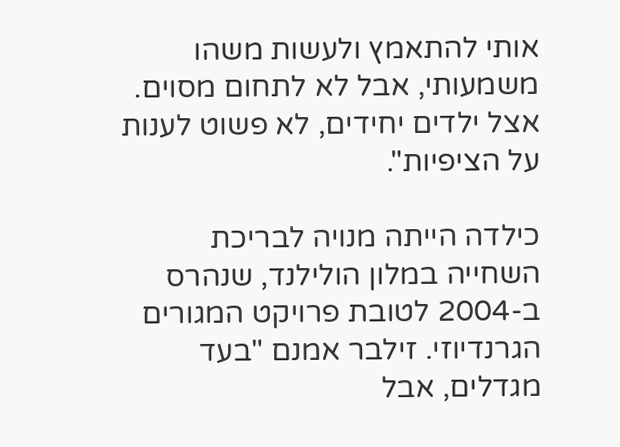אותי להתאמץ ולעשות משהו משמעותי, אבל לא לתחום מסוים. אצל ילדים יחידים, לא פשוט לענות על הציפיות".

כילדה הייתה מנויה לבריכת השחייה במלון הולילנד, שנהרס ב-2004 לטובת פרויקט המגורים הגרנדיוזי. זילבר אמנם "בעד מגדלים, אבל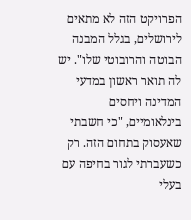הפרויקט הזה לא מתאים לירושלים, בגלל המבנה הבוטה והרובוטי שלו". יש לה תואר ראשון במדעי המדינה ויחסים בינלאומיים, "כי חשבתי שאעסוק בתחום הזה. רק כשעברתי לגור בחיפה עם בעלי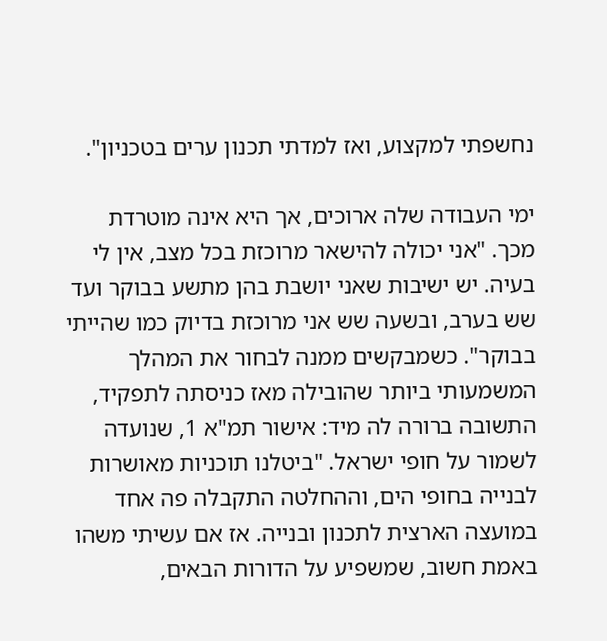נחשפתי למקצוע, ואז למדתי תכנון ערים בטכניון".

ימי העבודה שלה ארוכים, אך היא אינה מוטרדת מכך. "אני יכולה להישאר מרוכזת בכל מצב, אין לי בעיה. יש ישיבות שאני יושבת בהן מתשע בבוקר ועד שש בערב, ובשעה שש אני מרוכזת בדיוק כמו שהייתי בבוקר". כשמבקשים ממנה לבחור את המהלך המשמעותי ביותר שהובילה מאז כניסתה לתפקיד, התשובה ברורה לה מיד: אישור תמ"א 1, שנועדה לשמור על חופי ישראל. "ביטלנו תוכניות מאושרות לבנייה בחופי הים, וההחלטה התקבלה פה אחד במועצה הארצית לתכנון ובנייה. אז אם עשיתי משהו באמת חשוב, שמשפיע על הדורות הבאים,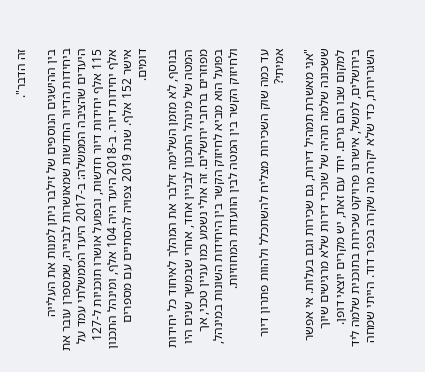זה הדבר".

בין ההישגים הנוספים של זילבר ניתן למנות את העלייה ביחידות הדיור החדשות שמאושרות לבנייה, שמספרן עובר את היעדים שהציבה הממשלה: ב-2017 היעד הממשלתי עמד על 115 אלף יחידות דיור חדשות, ובפועל אושרו תוכניות ל-127 אלף יחידות דיור. ב-2018 היעד היה 104 אלף, ומינהל התכנון אישר 152 אלף. שנת 2019 צפויה להסתיים עם מספרים דומים.

בנוסף, לא מזמן השלימה זילבר את המהלך לאיחוד כל יחידות המטה של מינהל התכנון לבניין אחד, אחרי שבמשך שנים היו מפוזרים ברחבי ירושלים. זה אולי נשמע כמו עניין טכני, אך בפועל הוא מביא לחיזוק הקשר בין היחידות השונות במינהל, ולחיזוק הקשר בין המטה לבין הוועדות המחוזיות.

עד כמה שוק השכירות מצליח להשתכלל ולהוות פתרון דיור אמיתי?

"אני מאשרת תמהיל דירות, גם שכירות וגם בעלות. אי אפשר ששכונה שלמה תהיה של שוכרי דירות שלא מרגישים שיוך למקום שבו הם גרים. יחד עם זאת, יש מקרים יוצאי דופן. בירושלים, למשל, אישרנו פרויקט שכירות בתוכנית שלמה ליד השגרירות, כדי שלא יקרה מה שקרה בכפר דוד. הייתי שמחה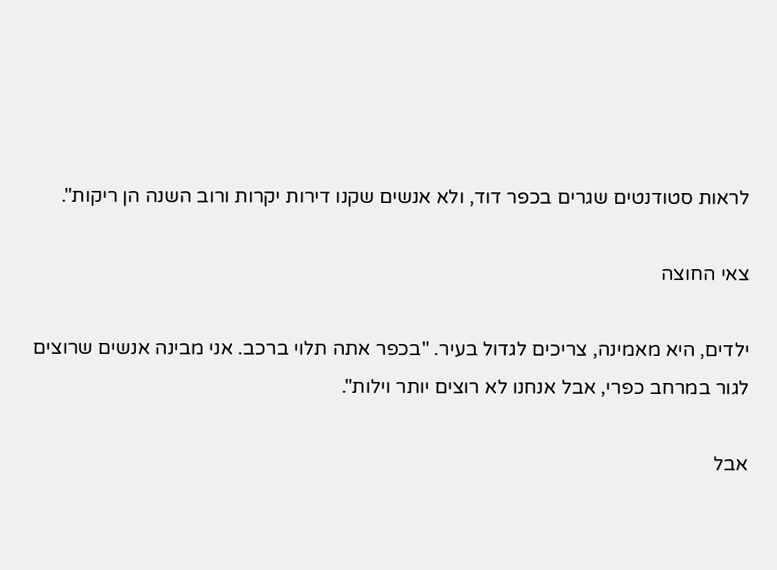לראות סטודנטים שגרים בכפר דוד, ולא אנשים שקנו דירות יקרות ורוב השנה הן ריקות".

צאי החוצה

ילדים, היא מאמינה, צריכים לגדול בעיר. "בכפר אתה תלוי ברכב. אני מבינה אנשים שרוצים לגור במרחב כפרי, אבל אנחנו לא רוצים יותר וילות".

אבל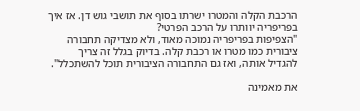הרכבת הקלה והמטרו ישרתו בסוף את תושבי גוש דן. אז איך בפריפריה יוותרו על הרכב הפרטי?
"הצפיפות בפריפריה נמוכה מאוד, ולא מצדיקה תחבורה ציבורית כמו מטרו או רכבת קלה. בדיוק בגלל זה צריך להגדיל אותה, ואז גם התחבורה הציבורית תוכל להשתכלל".

את מאמינה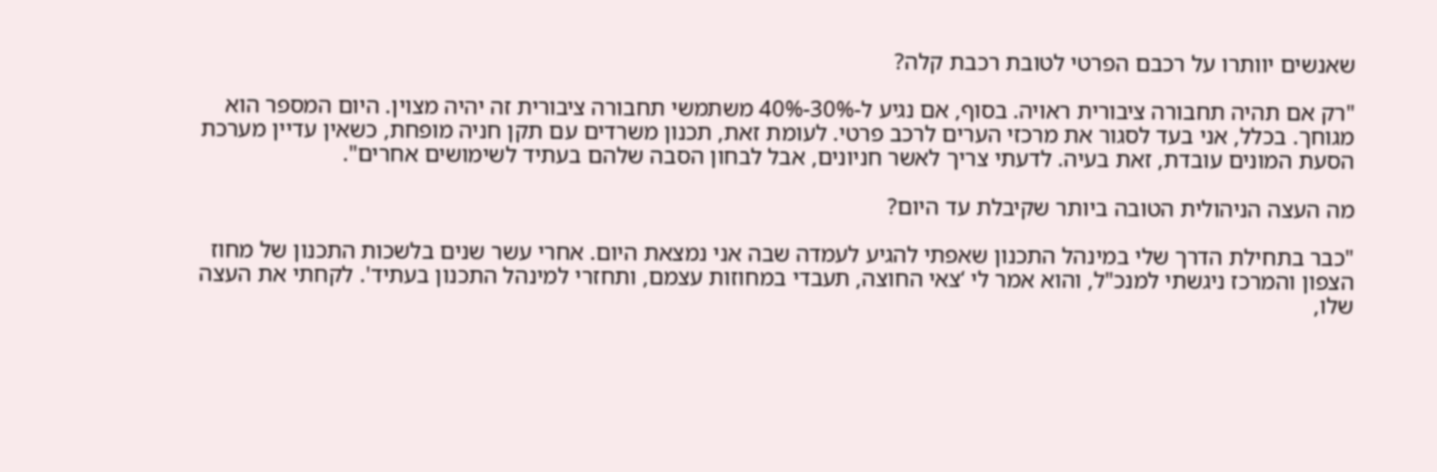שאנשים יוותרו על רכבם הפרטי לטובת רכבת קלה?

"רק אם תהיה תחבורה ציבורית ראויה. בסוף, אם נגיע ל-30%-40% משתמשי תחבורה ציבורית זה יהיה מצוין. היום המספר הוא מגוחך. בכלל, אני בעד לסגור את מרכזי הערים לרכב פרטי. לעומת זאת, תכנון משרדים עם תקן חניה מופחת, כשאין עדיין מערכת הסעת המונים עובדת, זאת בעיה. לדעתי צריך לאשר חניונים, אבל לבחון הסבה שלהם בעתיד לשימושים אחרים".

מה העצה הניהולית הטובה ביותר שקיבלת עד היום?

"כבר בתחילת הדרך שלי במינהל התכנון שאפתי להגיע לעמדה שבה אני נמצאת היום. אחרי עשר שנים בלשכות התכנון של מחוז הצפון והמרכז ניגשתי למנכ"ל, והוא אמר לי ‘צאי החוצה, תעבדי במחוזות עצמם, ותחזרי למינהל התכנון בעתיד'. לקחתי את העצה שלו,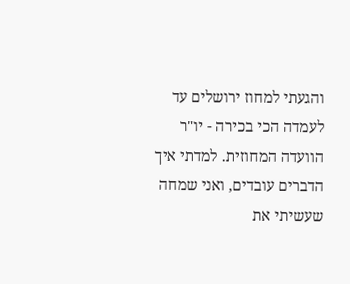והגעתי למחוז ירושלים עד לעמדה הכי בכירה - יו"ר הוועדה המחוזית. למדתי איך הדברים עובדים, ואני שמחה שעשיתי את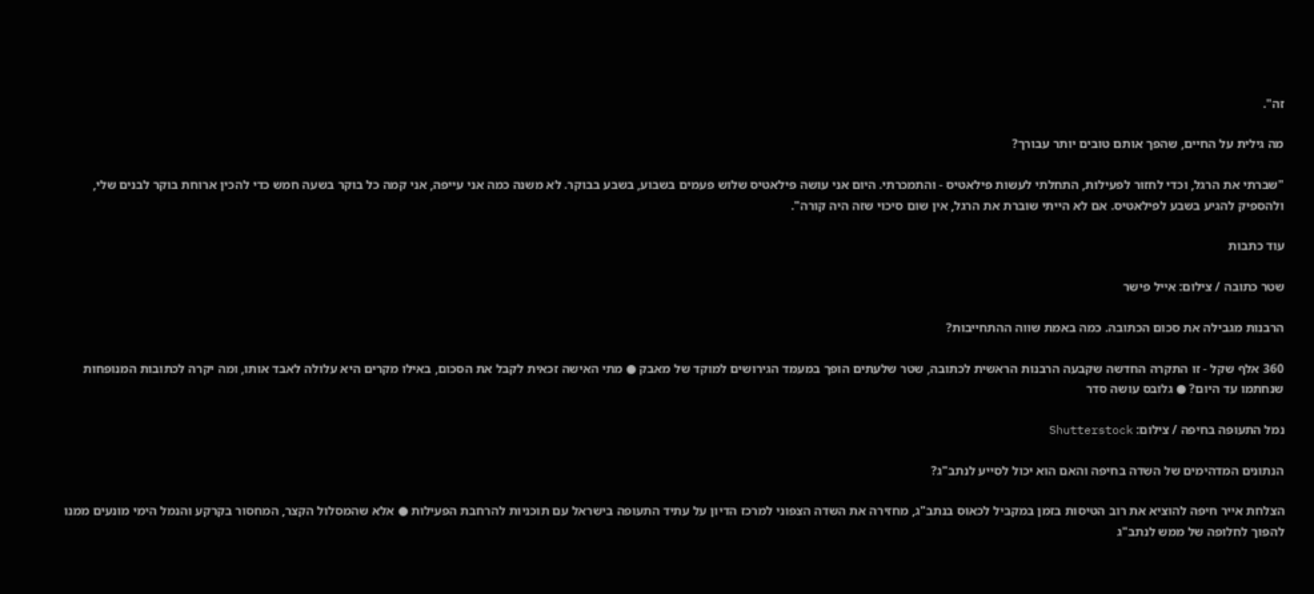זה".

מה גילית על החיים, שהפך אותם טובים יותר עבורך?

"שברתי את הרגל, וכדי לחזור לפעילות, התחלתי לעשות פילאטיס - והתמכרתי. היום אני עושה פילאטיס שלוש פעמים בשבוע, בשבע בבוקר. לא משנה כמה אני עייפה, אני קמה כל בוקר בשעה חמש כדי להכין ארוחת בוקר לבנים שלי, ולהספיק להגיע בשבע לפילאטיס. אם לא הייתי שוברת את הרגל, אין שום סיכוי שזה היה קורה".

עוד כתבות

שטר כתובה / צילום: אייל פישר

הרבנות מגבילה את סכום הכתובה. כמה באמת שווה ההתחייבות?

360 אלף שקל - זו התקרה החדשה שקבעה הרבנות הראשית לכתובה, שטר שלעתים הופך במעמד הגירושים למוקד של מאבק ● מתי האישה זכאית לקבל את הסכום, באילו מקרים היא עלולה לאבד אותו, ומה יקרה לכתובות המנופחות שנחתמו עד היום? ● גלובס עושה סדר

נמל התעופה בחיפה / צילום: Shutterstock

הנתונים המדהימים של השדה בחיפה והאם הוא יכול לסייע לנתב"ג?

הצלחת אייר חיפה להוציא את רוב הטיסות בזמן במקביל לכאוס בנתב"ג, מחזירה את השדה הצפוני למרכז הדיון על עתיד התעופה בישראל עם תוכניות להרחבת הפעילות ● אלא שהמסלול הקצר, המחסור בקרקע והנמל הימי מונעים ממנו להפוך לחלופה של ממש לנתב"ג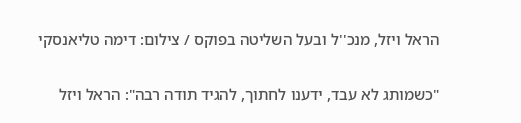הראל ויזל, מנכ''ל ובעל השליטה בפוקס / צילום: דימה טליאנסקי

"כשמותג לא עבד, ידענו לחתוך, להגיד תודה רבה": הראל ויזל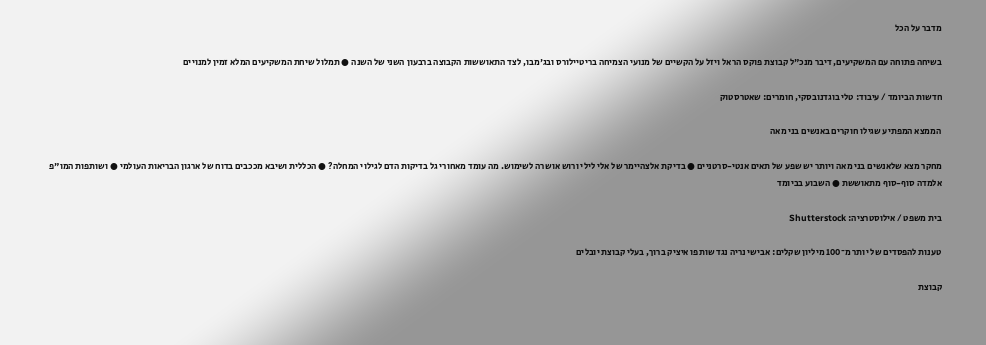מדבר על הכל

בשיחה פתוחה עם המשקיעים, דיבר מנכ"ל קבוצת פוקס הראל ויזל על הקשיים של מנועי הצמיחה בריטיילורס ובג'מבו, לצד התאוששות הקבוצה ברבעון השני של השנה ● תמלול שיחת המשקיעים המלא זמין למנויים

חדשות הביומד / עיבוד: טלי בוגדנובסקי, חומרים: שאטרסטוק

הממצא המפתיע שגילו חוקרים באנשים בני מאה

מחקר מצא שלאנשים בני מאה ויותר יש שפע של תאים אנטי-סרטניים ● בדיקת אלצהיימר של אלי לילי ורוש אושרה לשימוש. מה עומד מאחורי גל בדיקות הדם לגילוי המחלה? ● הכללית ושיבא מככבים בדוח של ארגון הבריאות העולמי ● ושותפות המו"פ אלמדה סוף-סוף מתאוששת ● השבוע בביומד

בית משפט / אילוסטרציה: Shutterstock

טענות להפסדים של יותר מ־100 מיליון שקלים: אבישי נריה נגד שותפו איציק ברוך, בעלי קבוצת יובלים

קבוצת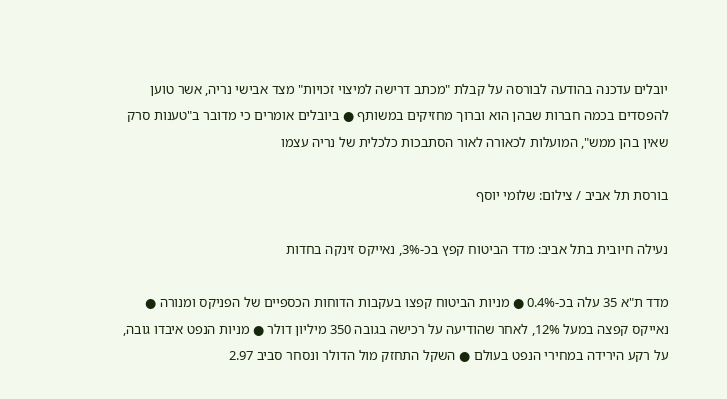יובלים עדכנה בהודעה לבורסה על קבלת "מכתב דרישה למיצוי זכויות" מצד אבישי נריה, אשר טוען להפסדים בכמה חברות שבהן הוא וברוך מחזיקים במשותף ● ביובלים אומרים כי מדובר ב"טענות סרק שאין בהן ממש", המועלות לכאורה לאור הסתבכות כלכלית של נריה עצמו

בורסת תל אביב / צילום: שלומי יוסף

נעילה חיובית בתל אביב: מדד הביטוח קפץ בכ-3%, נאייקס זינקה בחדות

מדד ת"א 35 עלה בכ-0.4% ● מניות הביטוח קפצו בעקבות הדוחות הכספיים של הפניקס ומנורה ● נאייקס קפצה במעל 12%, לאחר שהודיעה על רכישה בגובה 350 מיליון דולר ● מניות הנפט איבדו גובה, על רקע הירידה במחירי הנפט בעולם ● השקל התחזק מול הדולר ונסחר סביב 2.97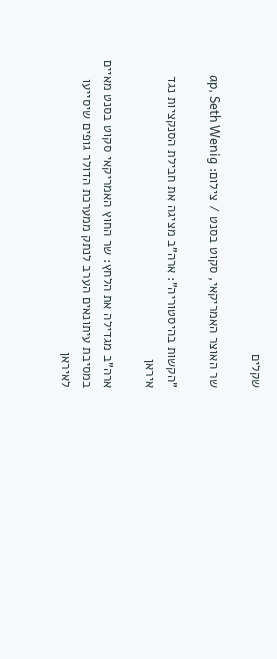שקלים

שר האוצר האמריקאי, סקוט בסנט / צילום: ap, Seth Wenig

"הקשות בהיסטוריה": ארה"ב מציגה את חבילת הסנקציות נגד איראן

ארה"ב מגדילה את הלחץ: שר החוץ האמריקאי סקוט בסנט מאיים במסיבת עיתונאים הערב לנתק ממערכת הדולר גופים שיסייעו לאיראן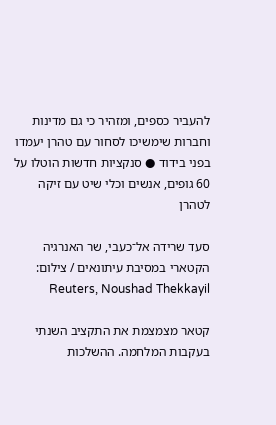להעביר כספים, ומזהיר כי גם מדינות וחברות שימשיכו לסחור עם טהרן יעמדו בפני בידוד ● סנקציות חדשות הוטלו על 60 גופים, אנשים וכלי שיט עם זיקה לטהרן

סעד שרידה אל־כעבי, שר האנרגיה הקטארי במסיבת עיתונאים / צילום: Reuters, Noushad Thekkayil

קטאר מצמצמת את התקציב השנתי בעקבות המלחמה. ההשלכות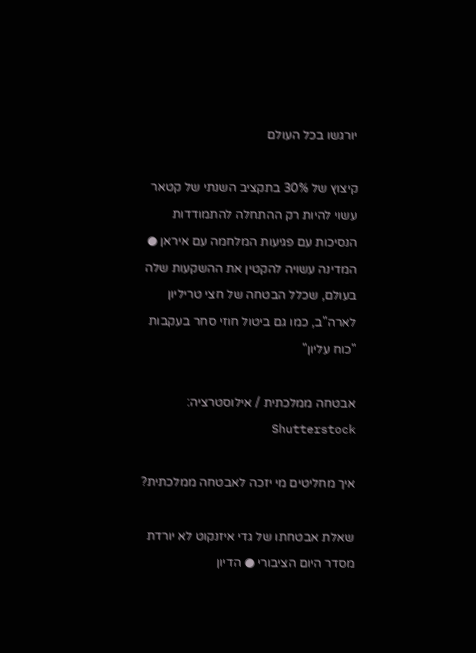יורגשו בכל העולם

קיצוץ של 30% בתקציב השנתי של קטאר עשוי להיות רק ההתחלה להתמודדות הנסיכות עם פגיעות המלחמה עם איראן ● המדינה עשויה להקטין את ההשקעות שלה בעולם, שכלל הבטחה של חצי טריליון לארה"ב, כמו גם ביטול חוזי סחר בעקבות "כוח עליון"

אבטחה ממלכתית / אילוסטרציה: Shutterstock

איך מחליטים מי יזכה לאבטחה ממלכתית?

שאלת אבטחתו של גדי איזנקוט לא יורדת מסדר היום הציבורי ● הדיון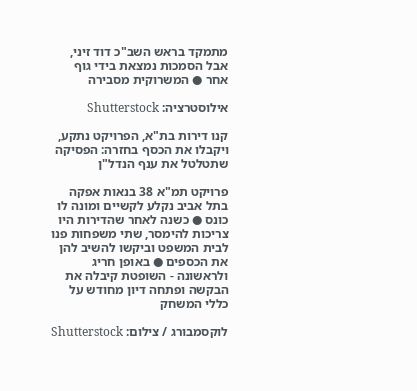מתמקד בראש השב"כ דוד זיני, אבל הסמכות נמצאת בידי גוף אחר ● המשרוקית מסבירה

אילוסטרציה: Shutterstock

קנו דירות בת"א, הפרויקט נתקע, ויקבלו את הכסף בחזרה: הפסיקה שתטלטל את ענף הנדל"ן

פרויקט תמ"א 38 בנאות אפקה בתל אביב נקלע לקשיים ומונה לו כונס ● כשנה לאחר שהדירות היו צריכות להימסר, שתי משפחות פנו לבית המשפט וביקשו להשיב להן את הכספים ● באופן חריג ולראשונה - השופטת קיבלה את הבקשה ופתחה דיון מחודש על כללי המשחק

לוקסמבורג / צילום: Shutterstock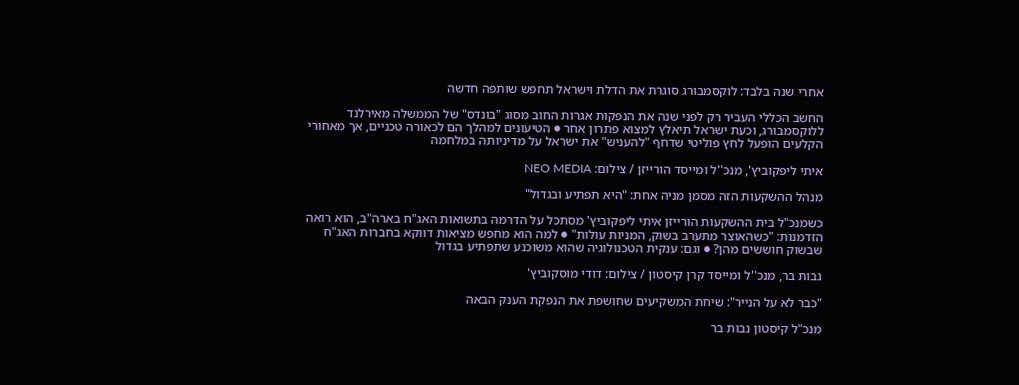אחרי שנה בלבד: לוקסמבורג סוגרת את הדלת וישראל תחפש שותפה חדשה

החשב הכללי העביר רק לפני שנה את הנפקות אגרות החוב מסוג "בונדס" של הממשלה מאירלנד ללוקסמבורג, וכעת ישראל תיאלץ למצוא פתרון אחר ● הטיעונים למהלך הם לכאורה טכניים, אך מאחורי הקלעים הופעל לחץ פוליטי שדחף "להעניש" את ישראל על מדיניותה במלחמה

איתי ליפקוביץ', מנכ''ל ומייסד הורייזן / צילום: NEO MEDIA

מנהל ההשקעות הזה מסמן מניה אחת: "היא תפתיע ובגדול"

כשמנכ"ל בית ההשקעות הורייזן איתי ליפקוביץ' מסתכל על הדרמה בתשואות האג"ח בארה"ב, הוא רואה הזדמנות: "כשהאוצר מתערב בשוק, המניות עולות" ● למה הוא מחפש מציאות דווקא בחברות האג"ח שבשוק חוששים מהן? ● וגם: ענקית הטכנולוגיה שהוא משוכנע שתפתיע בגדול

נבות בר, מנכ''ל ומייסד קרן קיסטון / צילום: דודי מוסקוביץ'

"כבר לא על הנייר": שיחת המשקיעים שחושפת את הנפקת הענק הבאה

מנכ"ל קיסטון נבות בר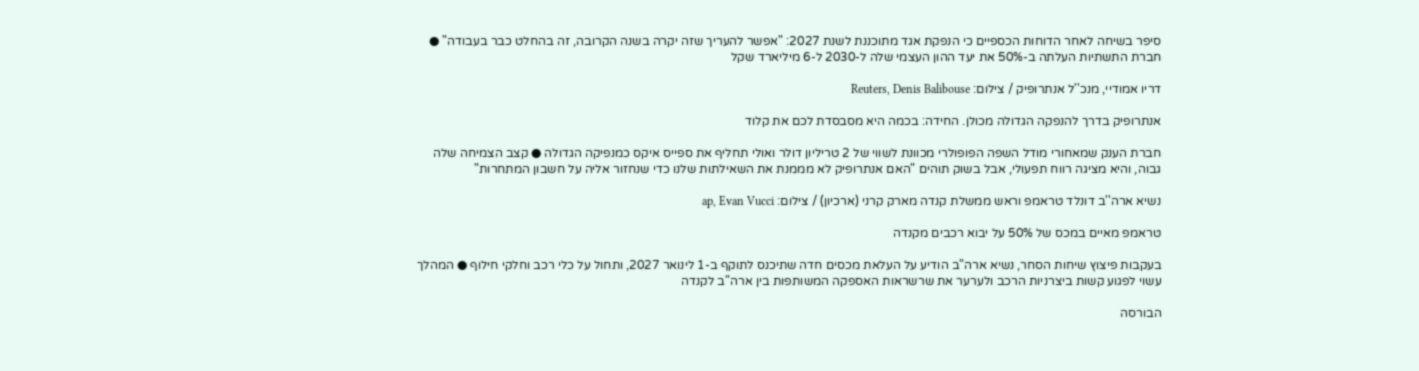סיפר בשיחה לאחר הדוחות הכספיים כי הנפקת אגד מתוכננת לשנת 2027: "אפשר להעריך שזה יקרה בשנה הקרובה, זה בהחלט כבר בעבודה" ● חברת התשתיות העלתה ב-50% את יעד ההון העצמי שלה ל-2030 ל-6 מיליארד שקל

דריו אמודיי, מנכ''ל אנתרופיק / צילום: Reuters, Denis Balibouse

אנתרופיק בדרך להנפקה הגדולה מכולן. החידה: בכמה היא מסבסדת לכם את קלוד

חברת הענק שמאחורי מודל השפה הפופולרי מכוונת לשווי של 2 טריליון דולר ואולי תחליף את ספייס איקס כמנפיקה הגדולה ● קצב הצמיחה שלה גבוה, והיא מציגה רווח תפעולי, אבל בשוק תוהים "האם אנתרופיק לא מממנת את השאילתות שלנו כדי שנחזור אליה על חשבון המתחרות"

נשיא ארה''ב דונלד טראמפ וראש ממשלת קנדה מארק קרני (ארכיון) / צילום: ap, Evan Vucci

טראמפ מאיים במכס של 50% על יבוא רכבים מקנדה

בעקבות פיצוץ שיחות הסחר, נשיא ארה"ב הודיע על העלאת מכסים חדה שתיכנס לתוקף ב-1 לינואר 2027, ותחול על כלי רכב וחלקי חילוף ● המהלך עשוי לפגוע קשות ביצרניות הרכב ולערער את שרשראות האספקה המשותפות בין ארה"ב לקנדה

הבורסה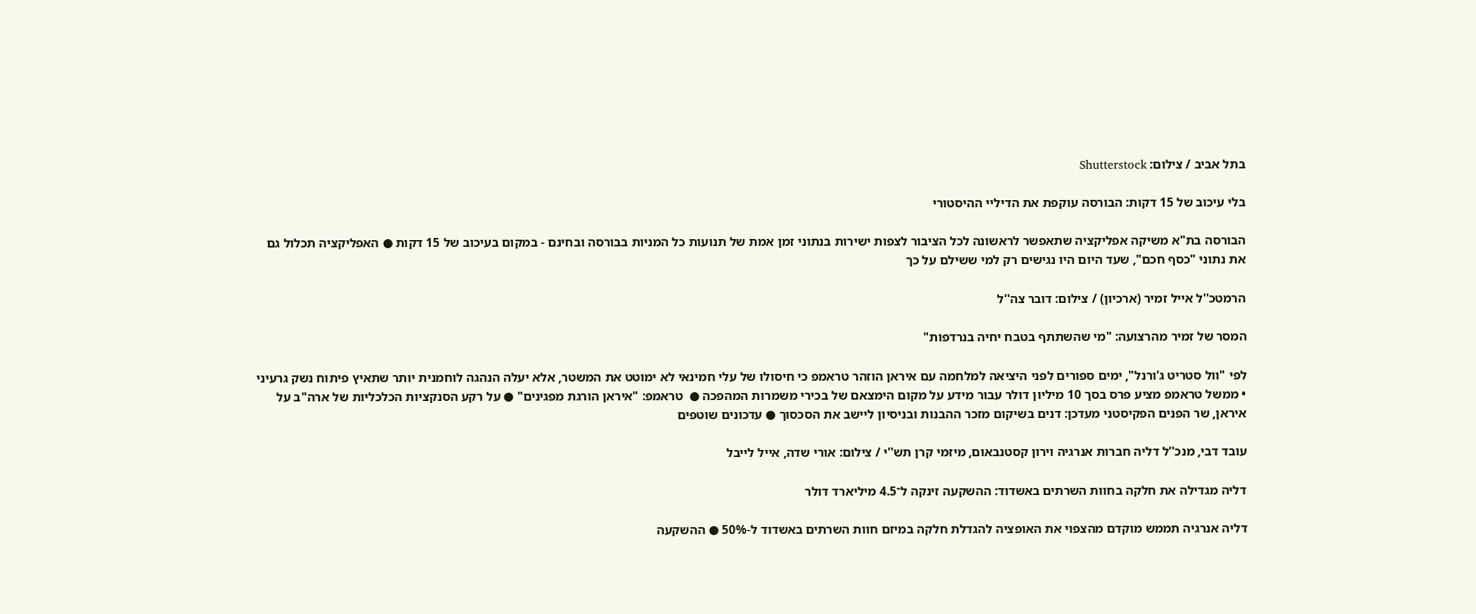בתל אביב / צילום: Shutterstock

בלי עיכוב של 15 דקות: הבורסה עוקפת את הדיליי ההיסטורי

הבורסה בת"א משיקה אפליקציה שתאפשר לראשונה לכל הציבור לצפות ישירות בנתוני זמן אמת של תנועות כל המניות בבורסה ובחינם - במקום בעיכוב של 15 דקות ● האפליקציה תכלול גם את נתוני "כסף חכם", שעד היום היו נגישים רק למי ששילם על כך

הרמטכ''ל אייל זמיר (ארכיון) / צילום: דובר צה''ל

המסר של זמיר מהרצועה: "מי שהשתתף בטבח יחיה בנרדפות"

לפי "וול סטריט ג'ורנל", ימים ספורים לפני היציאה למלחמה עם איראן הוזהר טראמפ כי חיסולו של עלי חמינאי לא ימוטט את המשטר, אלא יעלה הנהגה לוחמנית יותר שתאיץ פיתוח נשק גרעיני • ממשל טראמפ מציע פרס בסך 10 מיליון דולר עבור מידע על מקום הימצאם של בכירי משמרות המהפכה ●  טראמפ: "איראן הורגת מפגינים" ● על רקע הסנקציות הכלכליות של ארה"ב על איראן, שר הפנים הפקיסטני מעדכן: דנים בשיקום מזכר ההבנות ובניסיון ליישב את הסכסוך ● עדכונים שוטפים

עובד דבי, מנכ''ל דליה חברות אנרגיה וירון קסטנבאום, מיזמי קרן תש''י / צילום: אורי שדה, אייל לייבל

דליה מגדילה את חלקה בחוות השרתים באשדוד: ההשקעה זינקה ל־4.5 מיליארד דולר

דליה אנרגיה תממש מוקדם מהצפוי את האופציה להגדלת חלקה במיזם חוות השרתים באשדוד ל-50% ● ההשקעה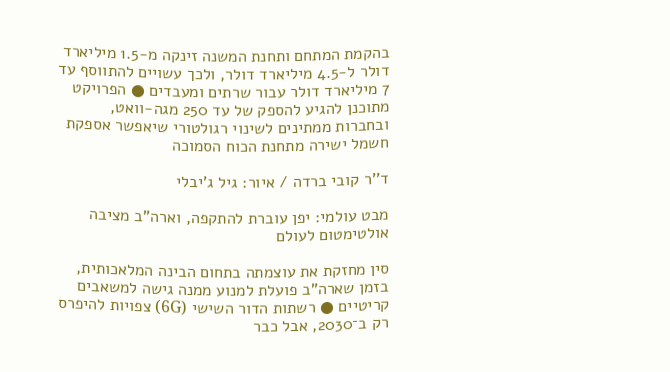בהקמת המתחם ותחנת המשנה זינקה מ-1.5 מיליארד דולר ל-4.5 מיליארד דולר, ולכך עשויים להתווסף עד 7 מיליארד דולר עבור שרתים ומעבדים ● הפרויקט מתוכנן להגיע להספק של עד 250 מגה-וואט, ובחברות ממתינים לשינוי רגולטורי שיאפשר אספקת חשמל ישירה מתחנת הכוח הסמוכה

ד''ר קובי ברדה / איור: גיל ג'יבלי

מבט עולמי: יפן עוברת להתקפה, וארה"ב מציבה אולטימטום לעולם

סין מחזקת את עוצמתה בתחום הבינה המלאכותית, בזמן שארה"ב פועלת למנוע ממנה גישה למשאבים קריטיים ● רשתות הדור השישי (6G) צפויות להיפרס רק ב־2030, אבל כבר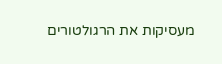מעסיקות את הרגולטורים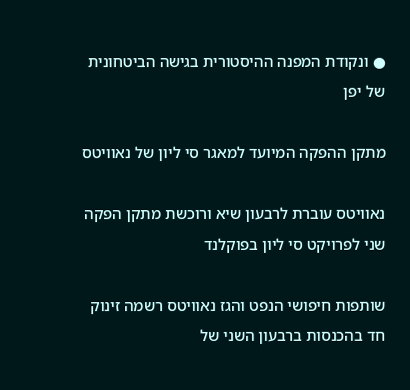● ונקודת המפנה ההיסטורית בגישה הביטחונית של יפן

מתקן ההפקה המיועד למאגר סי ליון של נאוויטס

נאוויטס עוברת לרבעון שיא ורוכשת מתקן הפקה שני לפרויקט סי ליון בפוקלנד

שותפות חיפושי הנפט והגז נאוויטס רשמה זינוק חד בהכנסות ברבעון השני של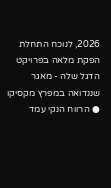2026, לנוכח התחלת הפקת מלאה בפרויקט הדגל שלה - מאגר שננדואה במפרץ מקסיקו ● הרווח הנקי עמד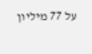על 77 מיליון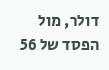דולר, מול הפסד של 56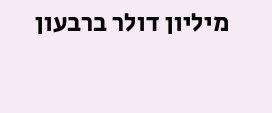מיליון דולר ברבעון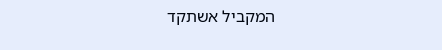המקביל אשתקד